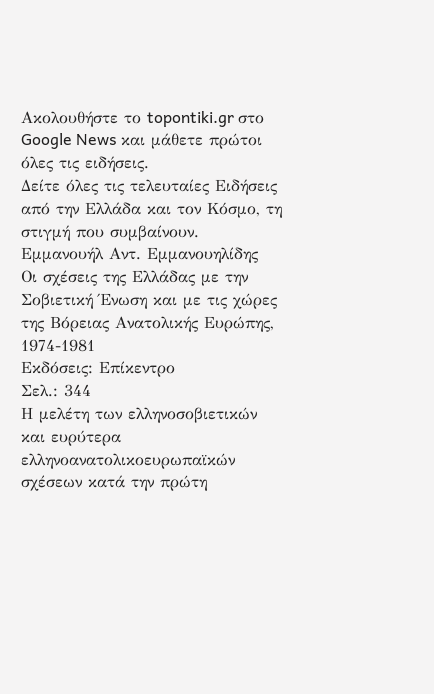Ακολουθήστε το topontiki.gr στο Google News και μάθετε πρώτοι όλες τις ειδήσεις.
Δείτε όλες τις τελευταίες Ειδήσεις από την Ελλάδα και τον Κόσμο, τη στιγμή που συμβαίνουν.
Εμμανουήλ Αντ. Εμμανουηλίδης
Οι σχέσεις της Ελλάδας με την Σοβιετική Ένωση και με τις χώρες της Βόρειας Ανατολικής Ευρώπης, 1974-1981
Εκδόσεις: Επίκεντρο
Σελ.: 344
Η μελέτη των ελληνοσοβιετικών και ευρύτερα ελληνοανατολικοευρωπαϊκών σχέσεων κατά την πρώτη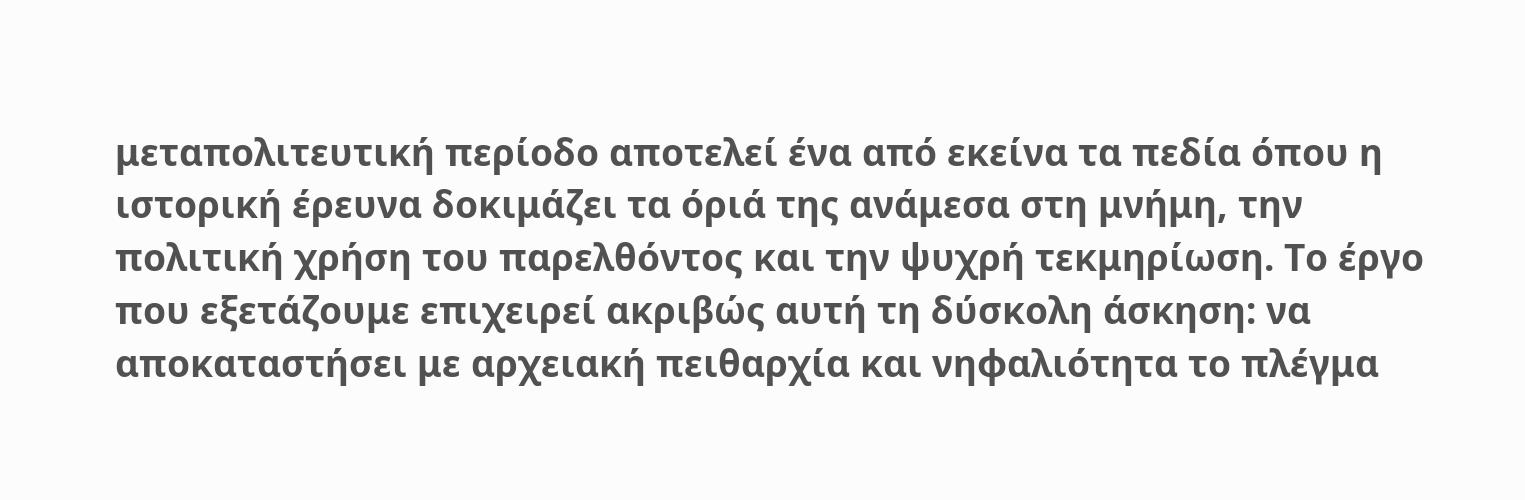μεταπολιτευτική περίοδο αποτελεί ένα από εκείνα τα πεδία όπου η ιστορική έρευνα δοκιμάζει τα όριά της ανάμεσα στη μνήμη, την πολιτική χρήση του παρελθόντος και την ψυχρή τεκμηρίωση. Το έργο που εξετάζουμε επιχειρεί ακριβώς αυτή τη δύσκολη άσκηση: να αποκαταστήσει με αρχειακή πειθαρχία και νηφαλιότητα το πλέγμα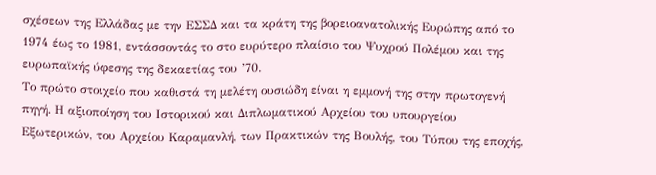σχέσεων της Ελλάδας με την ΕΣΣΔ και τα κράτη της βορειοανατολικής Ευρώπης από το 1974 έως το 1981, εντάσσοντάς το στο ευρύτερο πλαίσιο του Ψυχρού Πολέμου και της ευρωπαϊκής ύφεσης της δεκαετίας του ’70.
Το πρώτο στοιχείο που καθιστά τη μελέτη ουσιώδη είναι η εμμονή της στην πρωτογενή πηγή. Η αξιοποίηση του Ιστορικού και Διπλωματικού Αρχείου του υπουργείου Εξωτερικών, του Αρχείου Καραμανλή, των Πρακτικών της Βουλής, του Τύπου της εποχής,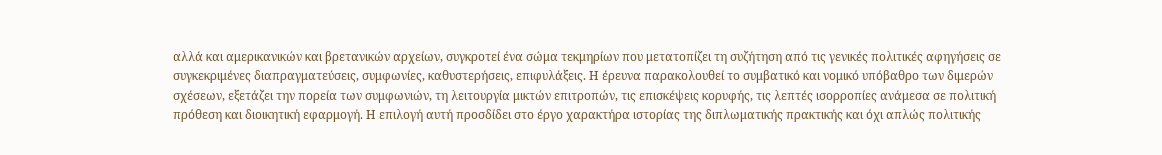αλλά και αμερικανικών και βρετανικών αρχείων, συγκροτεί ένα σώμα τεκμηρίων που μετατοπίζει τη συζήτηση από τις γενικές πολιτικές αφηγήσεις σε συγκεκριμένες διαπραγματεύσεις, συμφωνίες, καθυστερήσεις, επιφυλάξεις. Η έρευνα παρακολουθεί το συμβατικό και νομικό υπόβαθρο των διμερών σχέσεων, εξετάζει την πορεία των συμφωνιών, τη λειτουργία μικτών επιτροπών, τις επισκέψεις κορυφής, τις λεπτές ισορροπίες ανάμεσα σε πολιτική πρόθεση και διοικητική εφαρμογή. Η επιλογή αυτή προσδίδει στο έργο χαρακτήρα ιστορίας της διπλωματικής πρακτικής και όχι απλώς πολιτικής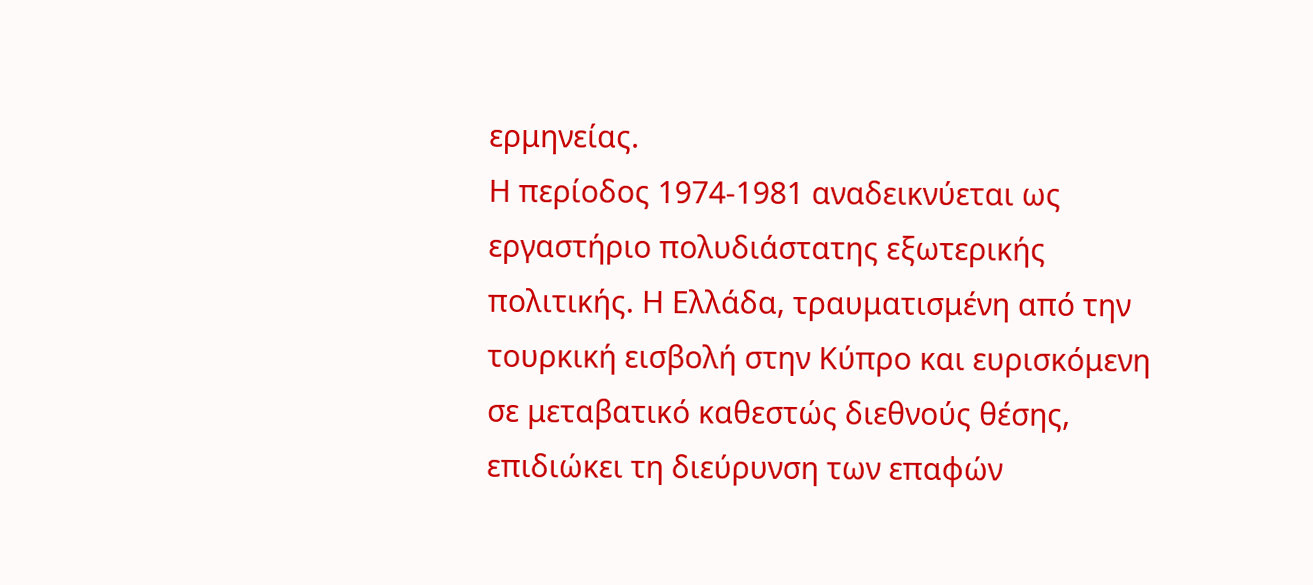ερμηνείας.
Η περίοδος 1974-1981 αναδεικνύεται ως εργαστήριο πολυδιάστατης εξωτερικής πολιτικής. Η Ελλάδα, τραυματισμένη από την τουρκική εισβολή στην Κύπρο και ευρισκόμενη σε μεταβατικό καθεστώς διεθνούς θέσης, επιδιώκει τη διεύρυνση των επαφών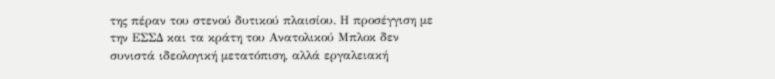της πέραν του στενού δυτικού πλαισίου. Η προσέγγιση με την ΕΣΣΔ και τα κράτη του Ανατολικού Μπλοκ δεν συνιστά ιδεολογική μετατόπιση, αλλά εργαλειακή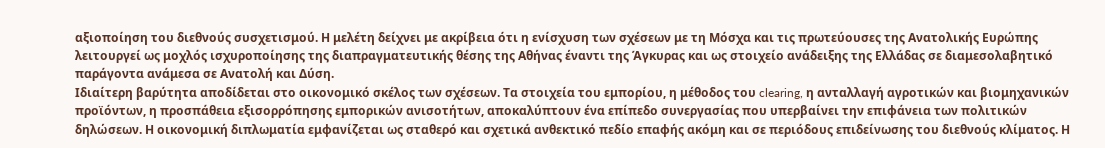αξιοποίηση του διεθνούς συσχετισμού. Η μελέτη δείχνει με ακρίβεια ότι η ενίσχυση των σχέσεων με τη Μόσχα και τις πρωτεύουσες της Ανατολικής Ευρώπης λειτουργεί ως μοχλός ισχυροποίησης της διαπραγματευτικής θέσης της Αθήνας έναντι της Άγκυρας και ως στοιχείο ανάδειξης της Ελλάδας σε διαμεσολαβητικό παράγοντα ανάμεσα σε Ανατολή και Δύση.
Ιδιαίτερη βαρύτητα αποδίδεται στο οικονομικό σκέλος των σχέσεων. Τα στοιχεία του εμπορίου, η μέθοδος του clearing, η ανταλλαγή αγροτικών και βιομηχανικών προϊόντων, η προσπάθεια εξισορρόπησης εμπορικών ανισοτήτων, αποκαλύπτουν ένα επίπεδο συνεργασίας που υπερβαίνει την επιφάνεια των πολιτικών δηλώσεων. Η οικονομική διπλωματία εμφανίζεται ως σταθερό και σχετικά ανθεκτικό πεδίο επαφής ακόμη και σε περιόδους επιδείνωσης του διεθνούς κλίματος. Η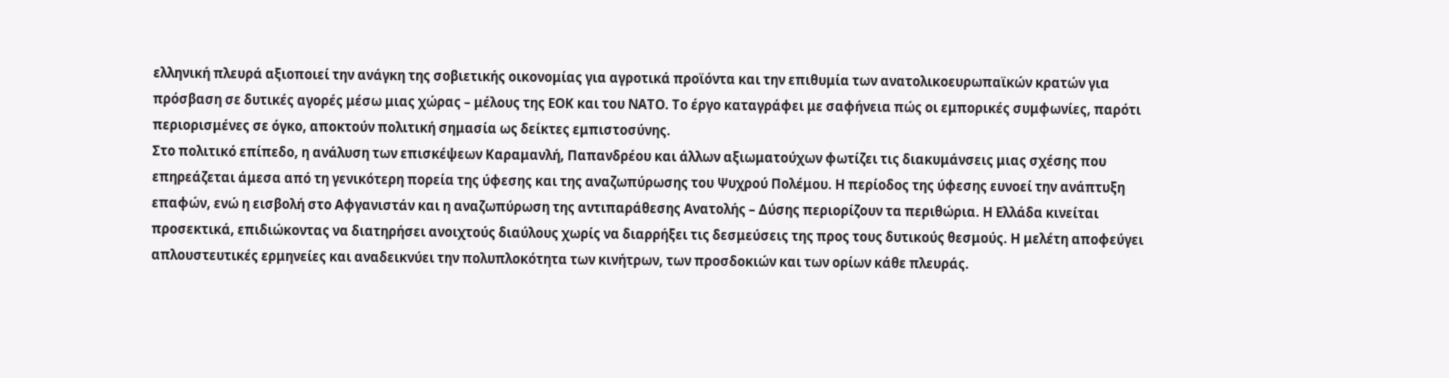ελληνική πλευρά αξιοποιεί την ανάγκη της σοβιετικής οικονομίας για αγροτικά προϊόντα και την επιθυμία των ανατολικοευρωπαϊκών κρατών για πρόσβαση σε δυτικές αγορές μέσω μιας χώρας – μέλους της ΕΟΚ και του ΝΑΤΟ. Το έργο καταγράφει με σαφήνεια πώς οι εμπορικές συμφωνίες, παρότι περιορισμένες σε όγκο, αποκτούν πολιτική σημασία ως δείκτες εμπιστοσύνης.
Στο πολιτικό επίπεδο, η ανάλυση των επισκέψεων Καραμανλή, Παπανδρέου και άλλων αξιωματούχων φωτίζει τις διακυμάνσεις μιας σχέσης που επηρεάζεται άμεσα από τη γενικότερη πορεία της ύφεσης και της αναζωπύρωσης του Ψυχρού Πολέμου. Η περίοδος της ύφεσης ευνοεί την ανάπτυξη επαφών, ενώ η εισβολή στο Αφγανιστάν και η αναζωπύρωση της αντιπαράθεσης Ανατολής – Δύσης περιορίζουν τα περιθώρια. Η Ελλάδα κινείται προσεκτικά, επιδιώκοντας να διατηρήσει ανοιχτούς διαύλους χωρίς να διαρρήξει τις δεσμεύσεις της προς τους δυτικούς θεσμούς. Η μελέτη αποφεύγει απλουστευτικές ερμηνείες και αναδεικνύει την πολυπλοκότητα των κινήτρων, των προσδοκιών και των ορίων κάθε πλευράς.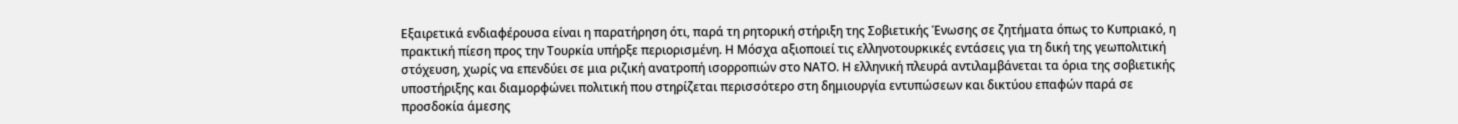Εξαιρετικά ενδιαφέρουσα είναι η παρατήρηση ότι, παρά τη ρητορική στήριξη της Σοβιετικής Ένωσης σε ζητήματα όπως το Κυπριακό, η πρακτική πίεση προς την Τουρκία υπήρξε περιορισμένη. Η Μόσχα αξιοποιεί τις ελληνοτουρκικές εντάσεις για τη δική της γεωπολιτική στόχευση, χωρίς να επενδύει σε μια ριζική ανατροπή ισορροπιών στο ΝΑΤΟ. Η ελληνική πλευρά αντιλαμβάνεται τα όρια της σοβιετικής υποστήριξης και διαμορφώνει πολιτική που στηρίζεται περισσότερο στη δημιουργία εντυπώσεων και δικτύου επαφών παρά σε προσδοκία άμεσης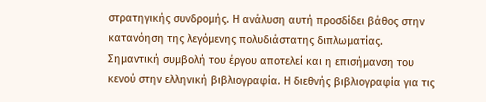στρατηγικής συνδρομής. Η ανάλυση αυτή προσδίδει βάθος στην κατανόηση της λεγόμενης πολυδιάστατης διπλωματίας.
Σημαντική συμβολή του έργου αποτελεί και η επισήμανση του κενού στην ελληνική βιβλιογραφία. Η διεθνής βιβλιογραφία για τις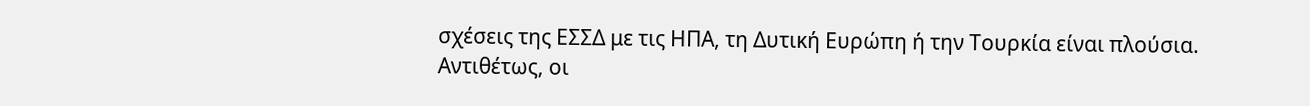σχέσεις της ΕΣΣΔ με τις ΗΠΑ, τη Δυτική Ευρώπη ή την Τουρκία είναι πλούσια. Αντιθέτως, οι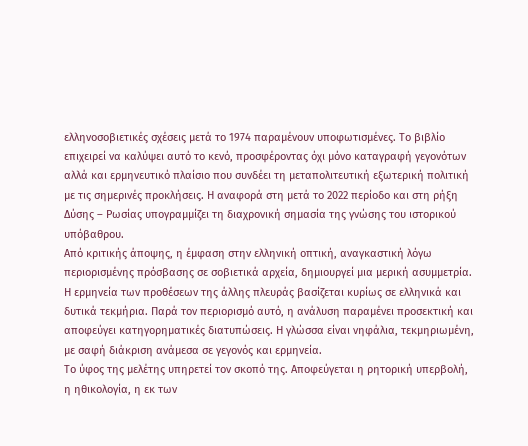ελληνοσοβιετικές σχέσεις μετά το 1974 παραμένουν υποφωτισμένες. Το βιβλίο επιχειρεί να καλύψει αυτό το κενό, προσφέροντας όχι μόνο καταγραφή γεγονότων αλλά και ερμηνευτικό πλαίσιο που συνδέει τη μεταπολιτευτική εξωτερική πολιτική με τις σημερινές προκλήσεις. Η αναφορά στη μετά το 2022 περίοδο και στη ρήξη Δύσης – Ρωσίας υπογραμμίζει τη διαχρονική σημασία της γνώσης του ιστορικού υπόβαθρου.
Από κριτικής άποψης, η έμφαση στην ελληνική οπτική, αναγκαστική λόγω περιορισμένης πρόσβασης σε σοβιετικά αρχεία, δημιουργεί μια μερική ασυμμετρία. Η ερμηνεία των προθέσεων της άλλης πλευράς βασίζεται κυρίως σε ελληνικά και δυτικά τεκμήρια. Παρά τον περιορισμό αυτό, η ανάλυση παραμένει προσεκτική και αποφεύγει κατηγορηματικές διατυπώσεις. Η γλώσσα είναι νηφάλια, τεκμηριωμένη, με σαφή διάκριση ανάμεσα σε γεγονός και ερμηνεία.
Το ύφος της μελέτης υπηρετεί τον σκοπό της. Αποφεύγεται η ρητορική υπερβολή, η ηθικολογία, η εκ των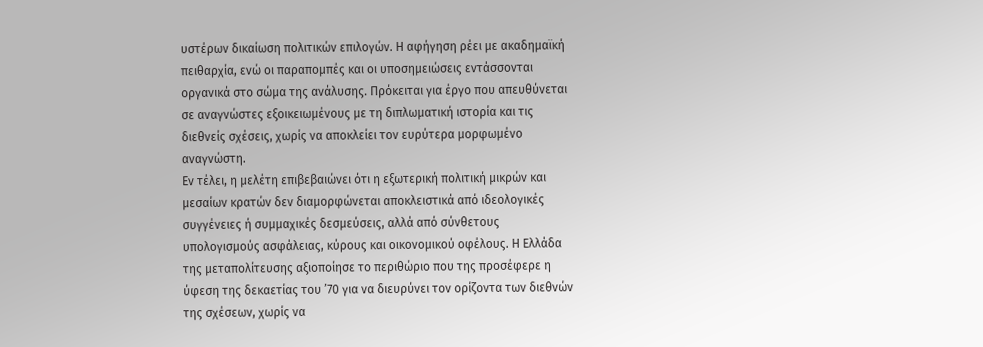υστέρων δικαίωση πολιτικών επιλογών. Η αφήγηση ρέει με ακαδημαϊκή πειθαρχία, ενώ οι παραπομπές και οι υποσημειώσεις εντάσσονται οργανικά στο σώμα της ανάλυσης. Πρόκειται για έργο που απευθύνεται σε αναγνώστες εξοικειωμένους με τη διπλωματική ιστορία και τις διεθνείς σχέσεις, χωρίς να αποκλείει τον ευρύτερα μορφωμένο αναγνώστη.
Εν τέλει, η μελέτη επιβεβαιώνει ότι η εξωτερική πολιτική μικρών και μεσαίων κρατών δεν διαμορφώνεται αποκλειστικά από ιδεολογικές συγγένειες ή συμμαχικές δεσμεύσεις, αλλά από σύνθετους υπολογισμούς ασφάλειας, κύρους και οικονομικού οφέλους. Η Ελλάδα της μεταπολίτευσης αξιοποίησε το περιθώριο που της προσέφερε η ύφεση της δεκαετίας του ’70 για να διευρύνει τον ορίζοντα των διεθνών της σχέσεων, χωρίς να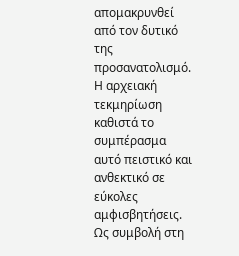απομακρυνθεί από τον δυτικό της προσανατολισμό. Η αρχειακή τεκμηρίωση καθιστά το συμπέρασμα αυτό πειστικό και ανθεκτικό σε εύκολες αμφισβητήσεις.
Ως συμβολή στη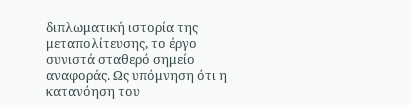διπλωματική ιστορία της μεταπολίτευσης, το έργο συνιστά σταθερό σημείο αναφοράς. Ως υπόμνηση ότι η κατανόηση του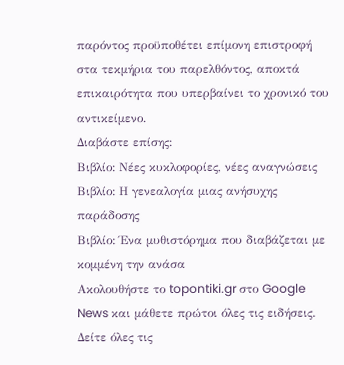παρόντος προϋποθέτει επίμονη επιστροφή στα τεκμήρια του παρελθόντος, αποκτά επικαιρότητα που υπερβαίνει το χρονικό του αντικείμενο.
Διαβάστε επίσης:
Βιβλίο: Νέες κυκλοφορίες, νέες αναγνώσεις
Βιβλίο: Η γενεαλογία μιας ανήσυχης παράδοσης
Βιβλίο: Ένα μυθιστόρημα που διαβάζεται με κομμένη την ανάσα
Ακολουθήστε το topontiki.gr στο Google News και μάθετε πρώτοι όλες τις ειδήσεις.
Δείτε όλες τις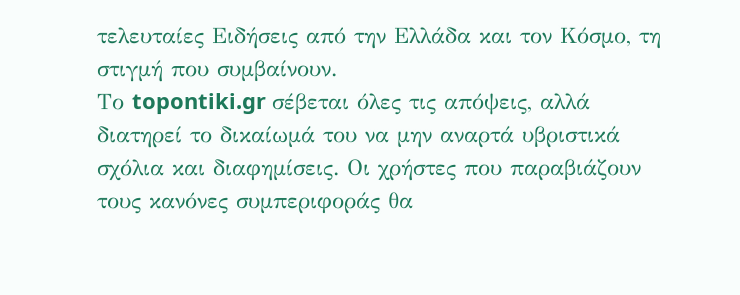τελευταίες Ειδήσεις από την Ελλάδα και τον Κόσμο, τη στιγμή που συμβαίνουν.
Το topontiki.gr σέβεται όλες τις απόψεις, αλλά διατηρεί το δικαίωμά του να μην αναρτά υβριστικά σχόλια και διαφημίσεις. Οι χρήστες που παραβιάζουν τους κανόνες συμπεριφοράς θα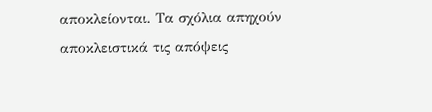αποκλείονται. Τα σχόλια απηχούν αποκλειστικά τις απόψεις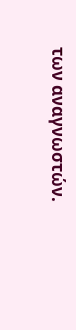των αναγνωστών.